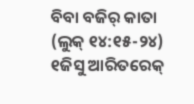ବିବା ବଜିର୍ କାତା
(ଲୁକ୍ ୧୪:୧୫-୨୪)
୧ଜିସୁ ଆରିତରେକ୍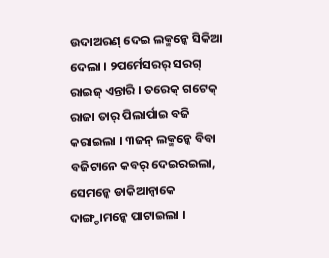ଉଦାଅରଣ୍ ଦେଇ ଲକ୍ମନ୍କେ ସିକିଆ ଦେଲା । ୨ପର୍ମେସରର୍ ସରଗ୍ ରାଇଜ୍ ଏନ୍ତାରି । ତରେକ୍ ଗଟେକ୍ ରାଜା ତାର୍ ପିଲାର୍ପାଇ ବଜି କରାଇଲା । ୩ଜନ୍ ଲକ୍ମନ୍କେ ବିବା ବଜିଟାନେ କବର୍ ଦେଇରଇଲା, ସେମନ୍କେ ଡାକିଆନ୍ବାକେ ଦାଙ୍ଗ୍ଡାମନ୍କେ ପାଟାଇଲା ।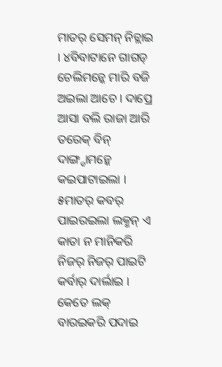ମାତର୍ ସେମନ୍ ନିଚ୍ଲାଇ । ୪ବିବାଟାନେ ଗାଗଡ୍ ଚେଲିମନ୍କେ ମାରି ବଜି ଅଇଲା ଆଚେ । ଦାପ୍ରେ ଆସା ବଲି ରାଜା ଆରି ତରେକ୍ ବିନ୍ ଦାଙ୍ଗ୍ଡାମନ୍କେ କଇପାଟାଇଲା । ୫ମାତର୍ କବର୍ ପାଇରଇଲା ଲକ୍ମନ୍ ଏ କାତା ନ ମାନିକରି ନିଜର୍ ନିଜର୍ ପାଇଟି କର୍ବାର୍ ଦାର୍ଲାଇ । କେତେ ଲକ୍ ବାରଇକରି ପଦାଇ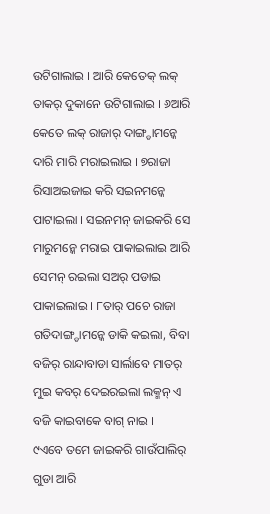ଉଟିଗାଲାଇ । ଆରି କେତେକ୍ ଲକ୍ ତାକର୍ ଦୁକାନେ ଉଟିଗାଲାଇ । ୬ଆରି କେତେ ଲକ୍ ରାଜାର୍ ଦାଙ୍ଗ୍ଡାମନ୍କେ ଦାରି ମାରି ମରାଇଲାଇ । ୭ରାଜା ରିସାଅଇଜାଇ କରି ସଇନମନ୍କେ ପାଟାଇଲା । ସଇନମନ୍ ଜାଇକରି ସେ ମାରୁମନ୍କେ ମରାଇ ପାକାଇଲାଇ ଆରି ସେମନ୍ ରଇଲା ସଅର୍ ପଡାଇ ପାକାଇଲାଇ । ୮ତାର୍ ପଚେ ରାଜା ଗତିଦାଙ୍ଗ୍ଡାମନ୍କେ ଡାକି କଇଲା, ବିବା ବଜିର୍ ରାନ୍ଦାବାଡା ସାର୍ଲାବେ ମାତର୍ ମୁଇ କବର୍ ଦେଇରଇଲା ଲକ୍ମନ୍ ଏ ବଜି କାଇବାକେ ବାଗ୍ ନାଇ ।
୯ଏବେ ତମେ ଜାଇକରି ଗାଉଁପାଲିର୍ ଗୁଡା ଆରି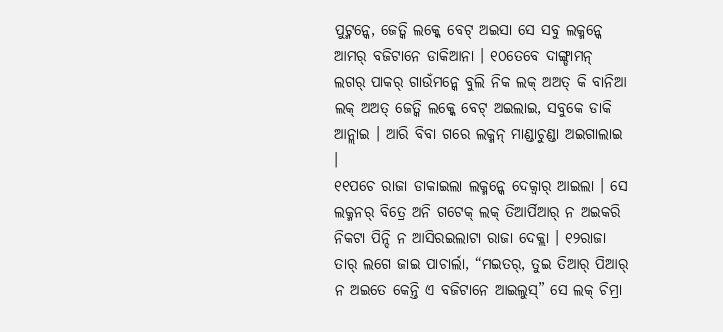ପୁଟ୍ମନ୍କେ, ଜେତ୍କି ଲକ୍କେ ବେଟ୍ ଅଇସା ସେ ସବୁ ଲକ୍ମନ୍କେ ଆମର୍ ବଜିଟାନେ ଡାକିଆନା । ୧୦ତେବେ ଦାଙ୍ଗ୍ଡାମନ୍ ଲଗର୍ ପାକର୍ ଗାଉଁମନ୍କେ ବୁଲି ନିକ ଲକ୍ ଅଅତ୍ କି ବାନିଆ ଲକ୍ ଅଅତ୍ ଜେତ୍କି ଲକ୍କେ ବେଟ୍ ଅଇଲାଇ, ସବୁକେ ଡାକି ଆନ୍ଲାଇ । ଆରି ବିବା ଗରେ ଲକ୍ମନ୍ ମାଣ୍ଡାଚୁଣ୍ଡା ଅଇଗାଲାଇ ।
୧୧ପଚେ ରାଜା ଡାକାଇଲା ଲକ୍ମନ୍କେ ଦେକ୍ବାର୍ ଆଇଲା । ସେ ଲକ୍ମନର୍ ବିତ୍ରେ ଅନି ଗଟେକ୍ ଲକ୍ ତିଆର୍ପିଆର୍ ନ ଅଇକରି ନିକଟା ପିନ୍ଦି ନ ଆସିରଇଲାଟା ରାଜା ଦେକ୍ଲା । ୧୨ରାଜା ତାର୍ ଲଗେ ଜାଇ ପାଚାର୍ଲା, “ମଇତର୍, ତୁଇ ତିଆର୍ ପିଆର୍ ନ ଅଇତେ କେନ୍ତି ଏ ବଜିଟାନେ ଆଇଲୁସ୍” ସେ ଲକ୍ ଚିମ୍ରା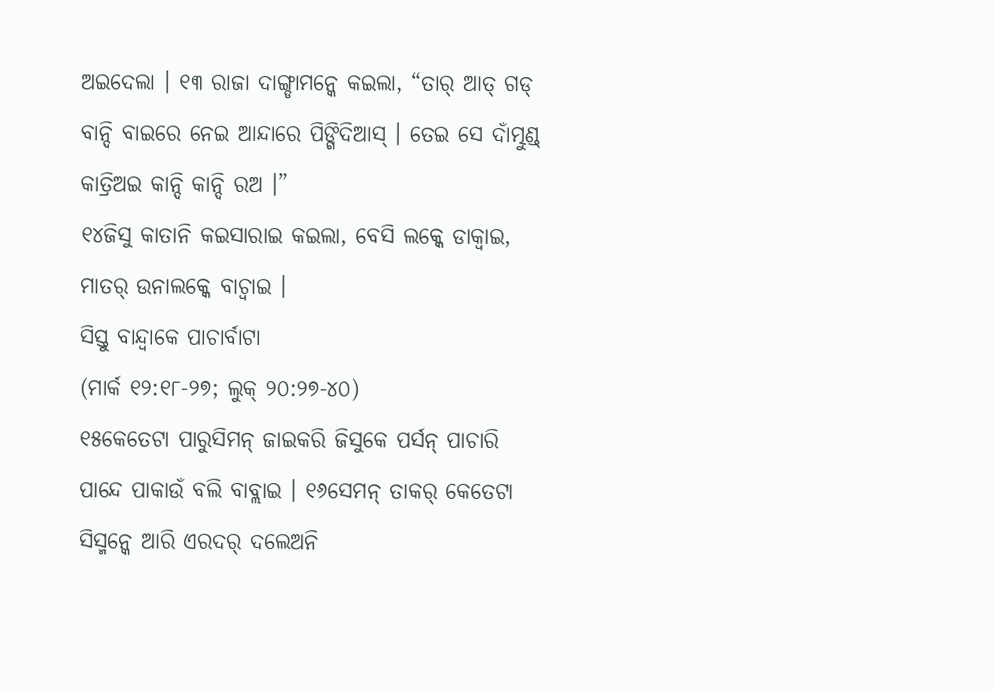ଅଇଦେଲା । ୧୩ ରାଜା ଦାଙ୍ଗ୍ଡାମନ୍କେ କଇଲା, “ତାର୍ ଆତ୍ ଗଡ୍ ବାନ୍ଦି ବାଇରେ ନେଇ ଆନ୍ଦାରେ ପିଙ୍ଗିଦିଆସ୍ । ତେଇ ସେ ଦାଁତ୍ମୁଣ୍ଡ୍ କାତ୍ରିଅଇ କାନ୍ଦି କାନ୍ଦି ରଅ ।”
୧୪ଜିସୁ କାତାନି କଇସାରାଇ କଇଲା, ବେସି ଲକ୍କେ ଡାକ୍ବାଇ, ମାତର୍ ଉନାଲକ୍କେ ବାଚ୍ବାଇ ।
ସିସ୍ତୁ ବାନ୍ଦ୍ବାକେ ପାଚାର୍ବାଟା
(ମାର୍କ ୧୨:୧୮-୨୭; ଲୁକ୍ ୨୦:୨୭-୪୦)
୧୫କେତେଟା ପାରୁସିମନ୍ ଜାଇକରି ଜିସୁକେ ପର୍ସନ୍ ପାଚାରି ପାନ୍ଦେ ପାକାଉଁ ବଲି ବାବ୍ଲାଇ । ୧୬ସେମନ୍ ତାକର୍ କେତେଟା ସିସ୍ମନ୍କେ ଆରି ଏରଦର୍ ଦଲେଅନି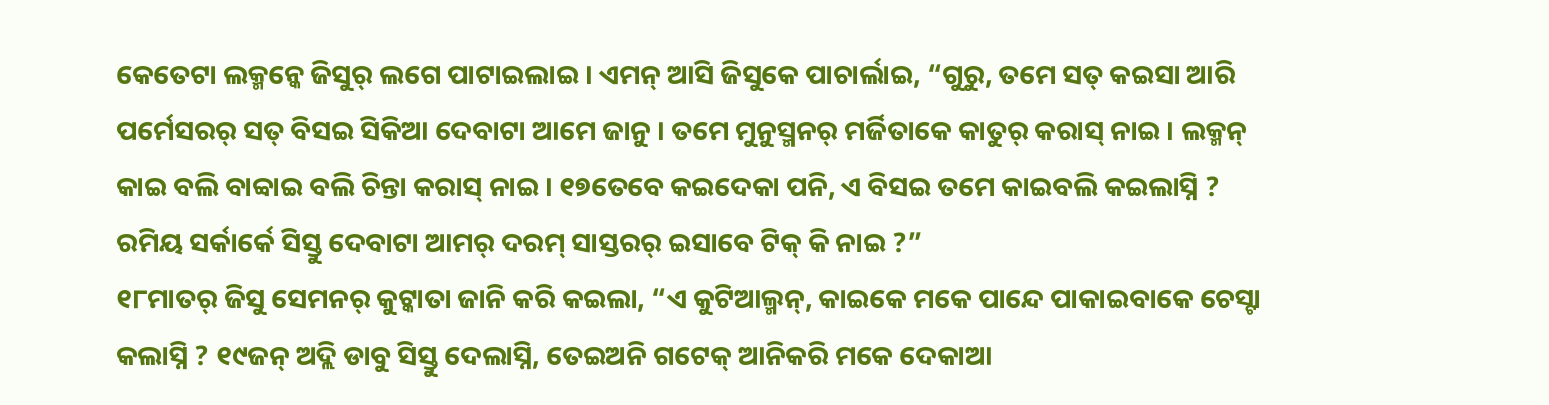କେତେଟା ଲକ୍ମନ୍କେ ଜିସୁର୍ ଲଗେ ପାଟାଇଲାଇ । ଏମନ୍ ଆସି ଜିସୁକେ ପାଚାର୍ଲାଇ, “ଗୁରୁ, ତମେ ସତ୍ କଇସା ଆରି ପର୍ମେସରର୍ ସତ୍ ବିସଇ ସିକିଆ ଦେବାଟା ଆମେ ଜାନୁ । ତମେ ମୁନୁସ୍ମନର୍ ମର୍ଜିତାକେ କାତୁର୍ କରାସ୍ ନାଇ । ଲକ୍ମନ୍ କାଇ ବଲି ବାବ୍ବାଇ ବଲି ଚିନ୍ତା କରାସ୍ ନାଇ । ୧୭ତେବେ କଇଦେକା ପନି, ଏ ବିସଇ ତମେ କାଇବଲି କଇଲାସ୍ନି ? ରମିୟ ସର୍କାର୍କେ ସିସ୍ତୁ ଦେବାଟା ଆମର୍ ଦରମ୍ ସାସ୍ତରର୍ ଇସାବେ ଟିକ୍ କି ନାଇ ?”
୧୮ମାତର୍ ଜିସୁ ସେମନର୍ କୁଟ୍କାତା ଜାନି କରି କଇଲା, “ଏ କୁଟିଆଲ୍ମନ୍, କାଇକେ ମକେ ପାନ୍ଦେ ପାକାଇବାକେ ଚେସ୍ଟା କଲାସ୍ନି ? ୧୯ଜନ୍ ଅଦ୍ଲି ଡାବୁ ସିସ୍ତୁ ଦେଲାସ୍ନି, ତେଇଅନି ଗଟେକ୍ ଆନିକରି ମକେ ଦେକାଆ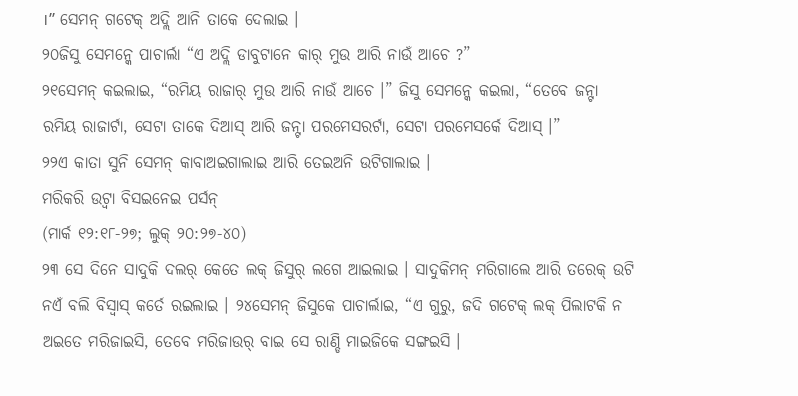।” ସେମନ୍ ଗଟେକ୍ ଅଦ୍ଲି ଆନି ତାକେ ଦେଲାଇ ।
୨୦ଜିସୁ ସେମନ୍କେ ପାଚାର୍ଲା “ଏ ଅଦ୍ଲି ଡାବୁଟାନେ କାର୍ ମୁଉ ଆରି ନାଉଁ ଆଚେ ?”
୨୧ସେମନ୍ କଇଲାଇ, “ରମିୟ ରାଜାର୍ ମୁଉ ଆରି ନାଉଁ ଆଚେ ।” ଜିସୁ ସେମନ୍କେ କଇଲା, “ତେବେ ଜନ୍ଟା ରମିୟ ରାଜାର୍ଟା, ସେଟା ତାକେ ଦିଆସ୍ ଆରି ଜନ୍ଟା ପରମେସରର୍ଟା, ସେଟା ପରମେସର୍କେ ଦିଆସ୍ ।”
୨୨ଏ କାତା ସୁନି ସେମନ୍ କାବାଅଇଗାଲାଇ ଆରି ତେଇଅନି ଉଟିଗାଲାଇ ।
ମରିକରି ଉଟ୍ବା ବିସଇନେଇ ପର୍ସନ୍
(ମାର୍କ ୧୨:୧୮-୨୭; ଲୁକ୍ ୨୦:୨୭-୪୦)
୨୩ ସେ ଦିନେ ସାଦୁକି ଦଲର୍ କେତେ ଲକ୍ ଜିସୁର୍ ଲଗେ ଆଇଲାଇ । ସାଦୁକିମନ୍ ମରିଗାଲେ ଆରି ତରେକ୍ ଉଟି ନଏଁ ବଲି ବିସ୍ବାସ୍ କର୍ତେ ରଇଲାଇ । ୨୪ସେମନ୍ ଜିସୁକେ ପାଚାର୍ଲାଇ, “ଏ ଗୁରୁ, ଜଦି ଗଟେକ୍ ଲକ୍ ପିଲାଟକି ନ ଅଇତେ ମରିଜାଇସି, ତେବେ ମରିଜାଉର୍ ବାଇ ସେ ରାଣ୍ଡି ମାଇଜିକେ ସଙ୍ଗଇସି ।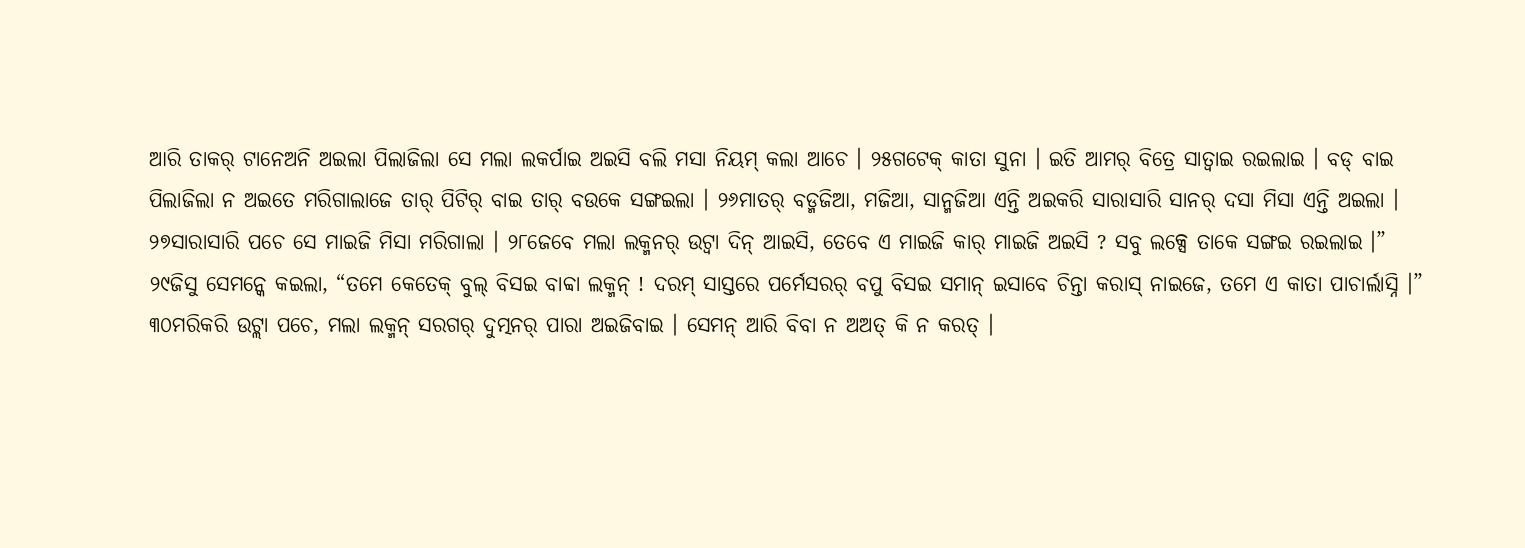ଆରି ତାକର୍ ଟାନେଅନି ଅଇଲା ପିଲାଜିଲା ସେ ମଲା ଲକର୍ପାଇ ଅଇସି ବଲି ମସା ନିୟମ୍ କଲା ଆଚେ । ୨୫ଗଟେକ୍ କାତା ସୁନା । ଇତି ଆମର୍ ବିତ୍ରେ ସାତ୍ବାଇ ରଇଲାଇ । ବଡ୍ ବାଇ ପିଲାଜିଲା ନ ଅଇତେ ମରିଗାଲାଜେ ତାର୍ ପିଟିର୍ ବାଇ ତାର୍ ବଉକେ ସଙ୍ଗଇଲା । ୨୬ମାତର୍ ବଡ୍ମଜିଆ, ମଜିଆ, ସାନ୍ମଜିଆ ଏନ୍ତି ଅଇକରି ସାରାସାରି ସାନର୍ ଦସା ମିସା ଏନ୍ତି ଅଇଲା । ୨୭ସାରାସାରି ପଚେ ସେ ମାଇଜି ମିସା ମରିଗାଲା । ୨୮ଜେବେ ମଲା ଲକ୍ମନର୍ ଉଟ୍ବା ଦିନ୍ ଆଇସି, ତେବେ ଏ ମାଇଜି କାର୍ ମାଇଜି ଅଇସି ? ସବୁ ଲକ୍ସେ ତାକେ ସଙ୍ଗଇ ରଇଲାଇ ।”
୨୯ଜିସୁ ସେମନ୍କେ କଇଲା, “ତମେ କେତେକ୍ ବୁଲ୍ ବିସଇ ବାବ୍ବା ଲକ୍ମନ୍ ! ଦରମ୍ ସାସ୍ତରେ ପର୍ମେସରର୍ ବପୁ ବିସଇ ସମାନ୍ ଇସାବେ ଚିନ୍ତା କରାସ୍ ନାଇଜେ, ତମେ ଏ କାତା ପାଚାର୍ଲାସ୍ନି ।” ୩୦ମରିକରି ଉଟ୍ଲା ପଚେ, ମଲା ଲକ୍ମନ୍ ସରଗର୍ ଦୁତ୍ମନର୍ ପାରା ଅଇଜିବାଇ । ସେମନ୍ ଆରି ବିବା ନ ଅଅତ୍ କି ନ କରତ୍ ।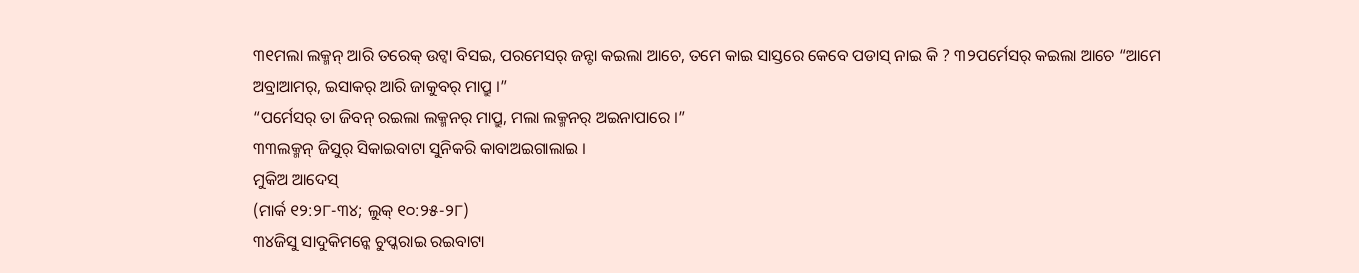୩୧ମଲା ଲକ୍ମନ୍ ଆରି ତରେକ୍ ଉଟ୍ବା ବିସଇ, ପରମେସର୍ ଜନ୍ଟା କଇଲା ଆଚେ, ତମେ କାଇ ସାସ୍ତରେ କେବେ ପଡାସ୍ ନାଇ କି ? ୩୨ପର୍ମେସର୍ କଇଲା ଆଚେ “ଆମେ ଅବ୍ରାଆମର୍, ଇସାକର୍ ଆରି ଜାକୁବର୍ ମାପ୍ରୁ ।”
“ପର୍ମେସର୍ ତା ଜିବନ୍ ରଇଲା ଲକ୍ମନର୍ ମାପ୍ରୁ, ମଲା ଲକ୍ମନର୍ ଅଇନାପାରେ ।”
୩୩ଲକ୍ମନ୍ ଜିସୁର୍ ସିକାଇବାଟା ସୁନିକରି କାବାଅଇଗାଲାଇ ।
ମୁକିଅ ଆଦେସ୍
(ମାର୍କ ୧୨:୨୮-୩୪; ଲୁକ୍ ୧୦:୨୫-୨୮)
୩୪ଜିସୁ ସାଦୁକିମନ୍କେ ଚୁପ୍କରାଇ ରଇବାଟା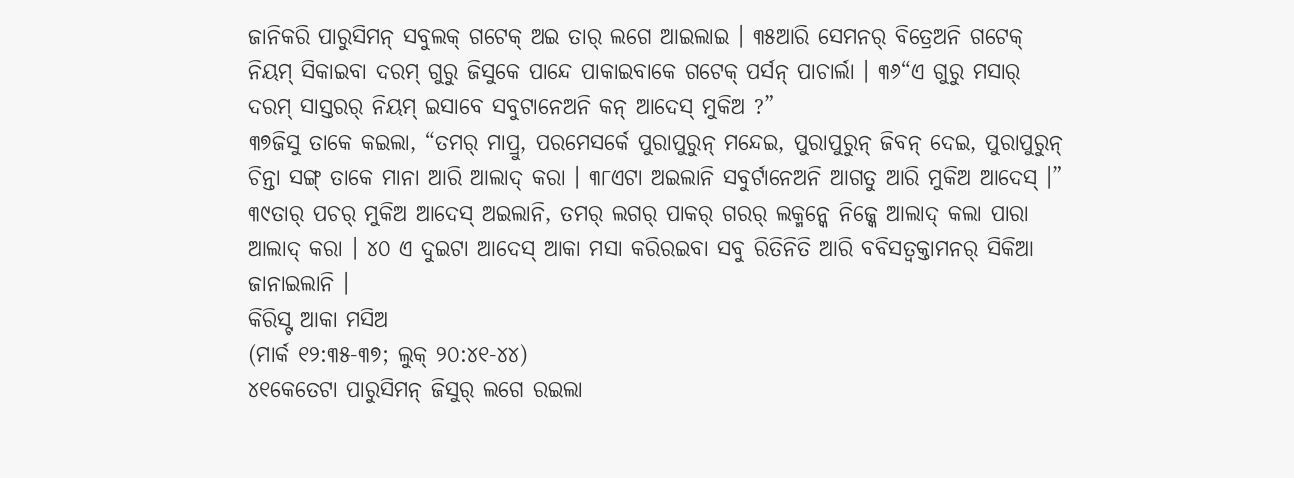ଜାନିକରି ପାରୁସିମନ୍ ସବୁଲକ୍ ଗଟେକ୍ ଅଇ ତାର୍ ଲଗେ ଆଇଲାଇ । ୩୫ଆରି ସେମନର୍ ବିତ୍ରେଅନି ଗଟେକ୍ ନିୟମ୍ ସିକାଇବା ଦରମ୍ ଗୁରୁ ଜିସୁକେ ପାନ୍ଦେ ପାକାଇବାକେ ଗଟେକ୍ ପର୍ସନ୍ ପାଚାର୍ଲା । ୩୬“ଏ ଗୁରୁ ମସାର୍ ଦରମ୍ ସାସ୍ତରର୍ ନିୟମ୍ ଇସାବେ ସବୁଟାନେଅନି କନ୍ ଆଦେସ୍ ମୁକିଅ ?”
୩୭ଜିସୁ ତାକେ କଇଲା, “ତମର୍ ମାପ୍ରୁ, ପରମେସର୍କେ ପୁରାପୁରୁନ୍ ମନ୍ଦେଇ, ପୁରାପୁରୁନ୍ ଜିବନ୍ ଦେଇ, ପୁରାପୁରୁନ୍ ଚିନ୍ତା ସଙ୍ଗ୍ ତାକେ ମାନା ଆରି ଆଲାଦ୍ କରା । ୩୮ଏଟା ଅଇଲାନି ସବୁର୍ଟାନେଅନି ଆଗତୁ ଆରି ମୁକିଅ ଆଦେସ୍ ।” ୩୯ତାର୍ ପଚର୍ ମୁକିଅ ଆଦେସ୍ ଅଇଲାନି, ତମର୍ ଲଗର୍ ପାକର୍ ଗରର୍ ଲକ୍ମନ୍କେ ନିଜ୍କେ ଆଲାଦ୍ କଲା ପାରା ଆଲାଦ୍ କରା । ୪୦ ଏ ଦୁଇଟା ଆଦେସ୍ ଆକା ମସା କରିରଇବା ସବୁ ରିତିନିତି ଆରି ବବିସତ୍ବକ୍ତାମନର୍ ସିକିଆ ଜାନାଇଲାନି ।
କିରିସ୍ଟ ଆକା ମସିଅ
(ମାର୍କ ୧୨:୩୫-୩୭; ଲୁକ୍ ୨୦:୪୧-୪୪)
୪୧କେତେଟା ପାରୁସିମନ୍ ଜିସୁର୍ ଲଗେ ରଇଲା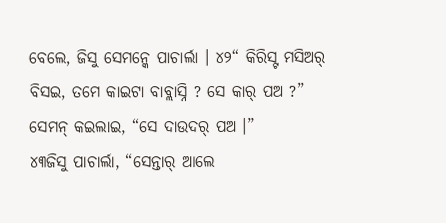ବେଲେ, ଜିସୁ ସେମନ୍କେ ପାଚାର୍ଲା । ୪୨“ କିରିସ୍ଟ ମସିଅର୍ ବିସଇ, ତମେ କାଇଟା ବାବ୍ଲାସ୍ନି ? ସେ କାର୍ ପଅ ?”
ସେମନ୍ କଇଲାଇ, “ସେ ଦାଉଦର୍ ପଅ ।”
୪୩ଜିସୁ ପାଚାର୍ଲା, “ସେନ୍ତାର୍ ଆଲେ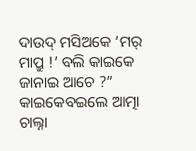ଦାଉଦ୍ ମସିଅକେ ‘ମର୍ ମାପ୍ରୁ !’ ବଲି କାଇକେ ଜାନାଇ ଆଚେ ?” କାଇକେବଇଲେ ଆତ୍ମା ଚାଲ୍ନା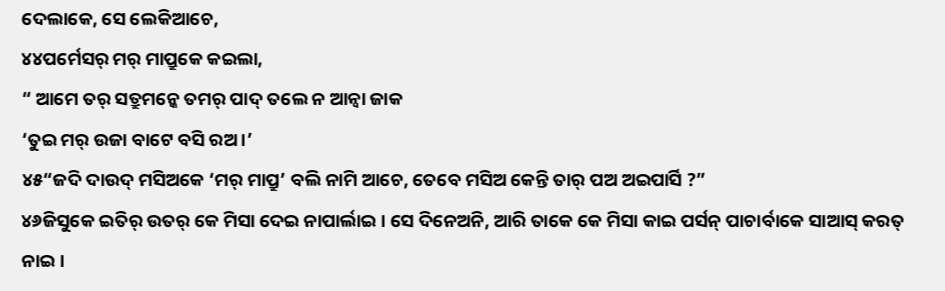ଦେଲାକେ, ସେ ଲେକିଆଚେ,
୪୪ପର୍ମେସର୍ ମର୍ ମାପ୍ରୁକେ କଇଲା,
“ ଆମେ ତର୍ ସତ୍ରୁମନ୍କେ ତମର୍ ପାଦ୍ ତଲେ ନ ଆନ୍ବା ଜାକ
‘ତୁଇ ମର୍ ଉଜା ବାଟେ ବସି ରଅ ।’
୪୫“ଜଦି ଦାଉଦ୍ ମସିଅକେ ‘ମର୍ ମାପ୍ରୁ’ ବଲି ନାମି ଆଚେ, ତେବେ ମସିଅ କେନ୍ତି ତାର୍ ପଅ ଅଇପାର୍ସି ?”
୪୬ଜିସୁକେ ଇତିର୍ ଉତର୍ କେ ମିସା ଦେଇ ନାପାର୍ଲାଇ । ସେ ଦିନେଅନି, ଆରି ତାକେ କେ ମିସା କାଇ ପର୍ସନ୍ ପାଚାର୍ବାକେ ସାଆସ୍ କରତ୍ ନାଇ ।